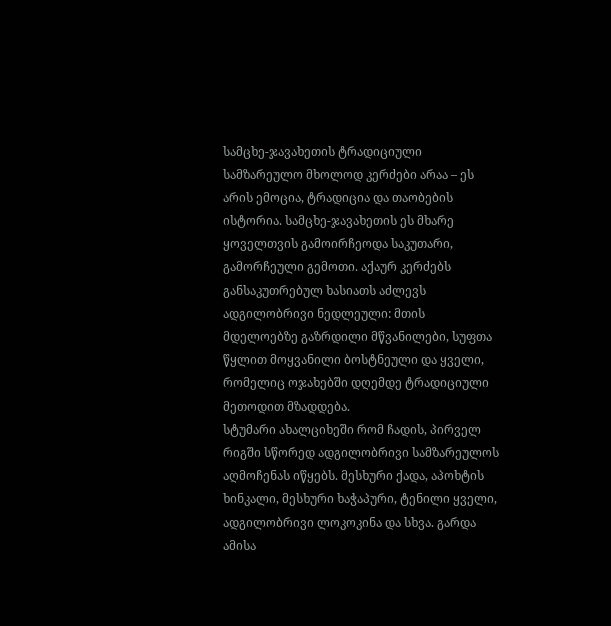სამცხე-ჯავახეთის ტრადიციული სამზარეულო მხოლოდ კერძები არაა – ეს არის ემოცია, ტრადიცია და თაობების ისტორია. სამცხე-ჯავახეთის ეს მხარე ყოველთვის გამოირჩეოდა საკუთარი, გამორჩეული გემოთი. აქაურ კერძებს განსაკუთრებულ ხასიათს აძლევს ადგილობრივი ნედლეული: მთის მდელოებზე გაზრდილი მწვანილები, სუფთა წყლით მოყვანილი ბოსტნეული და ყველი, რომელიც ოჯახებში დღემდე ტრადიციული მეთოდით მზადდება.
სტუმარი ახალციხეში რომ ჩადის, პირველ რიგში სწორედ ადგილობრივი სამზარეულოს აღმოჩენას იწყებს. მესხური ქადა, აპოხტის ხინკალი, მესხური ხაჭაპური, ტენილი ყველი, ადგილობრივი ლოკოკინა და სხვა. გარდა ამისა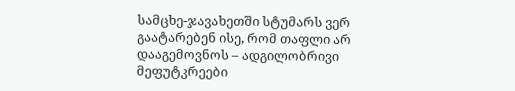სამცხე-ჯავახეთში სტუმარს ვერ გაატარებენ ისე, რომ თაფლი არ დააგემოვნოს – ადგილობრივი მეფუტკრეები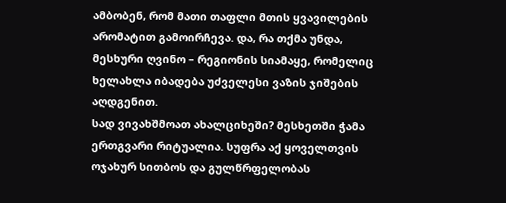ამბობენ, რომ მათი თაფლი მთის ყვავილების არომატით გამოირჩევა. და, რა თქმა უნდა, მესხური ღვინო – რეგიონის სიამაყე, რომელიც ხელახლა იბადება უძველესი ვაზის ჯიშების აღდგენით.
სად ვივახშმოათ ახალციხეში? მესხეთში ჭამა ერთგვარი რიტუალია. სუფრა აქ ყოველთვის ოჯახურ სითბოს და გულწრფელობას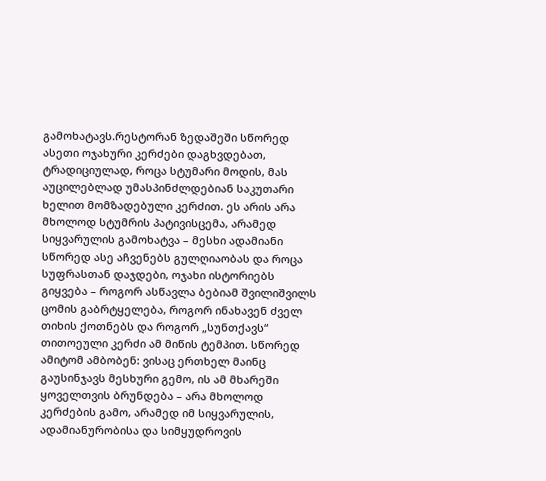გამოხატავს.რესტორან ზედაშეში სწორედ ასეთი ოჯახური კერძები დაგხვდებათ, ტრადიციულად, როცა სტუმარი მოდის, მას აუცილებლად უმასპინძლდებიან საკუთარი ხელით მომზადებული კერძით. ეს არის არა მხოლოდ სტუმრის პატივისცემა, არამედ სიყვარულის გამოხატვა – მესხი ადამიანი სწორედ ასე აჩვენებს გულღიაობას და როცა სუფრასთან დაჯდები, ოჯახი ისტორიებს გიყვება – როგორ ასწავლა ბებიამ შვილიშვილს ცომის გაბრტყელება, როგორ ინახავენ ძველ თიხის ქოთნებს და როგორ „სუნთქავს“ თითოეული კერძი ამ მიწის ტემპით. სწორედ ამიტომ ამბობენ: ვისაც ერთხელ მაინც გაუსინჯავს მესხური გემო, ის ამ მხარეში ყოველთვის ბრუნდება – არა მხოლოდ კერძების გამო, არამედ იმ სიყვარულის, ადამიანურობისა და სიმყუდროვის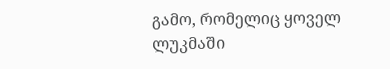გამო, რომელიც ყოველ ლუკმაში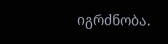იგრძნობა.